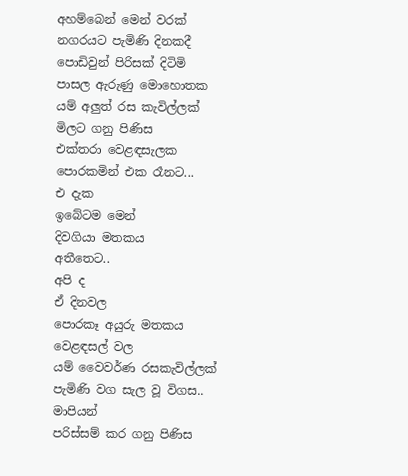අහම්බෙන් මෙන් වරක්
නගරයට පැමිණි දිනකදී
පොඩිවුන් පිරිසක් දිටිමි
පාසල ඇරුණු මොහොතක
යම් අලුත් රස කැවිල්ලක්
මිලට ගනු පිණිස
එක්තරා වෙළඳසැලක
පොරකමින් එක රෑනට...
එ දැක
ඉබේටම මෙන්
දිවගියා මතකය
අතීතෙට..
අපි ද
ඒ දිනවල
පොරකෑ අයුරු මතකය
වෙළඳසල් වල
යම් වෛවර්ණ රසකැවිල්ලක්
පැමිණි වග සැල වූ විගස..
මාපියන්
පරිස්සම් කර ගනු පිණිස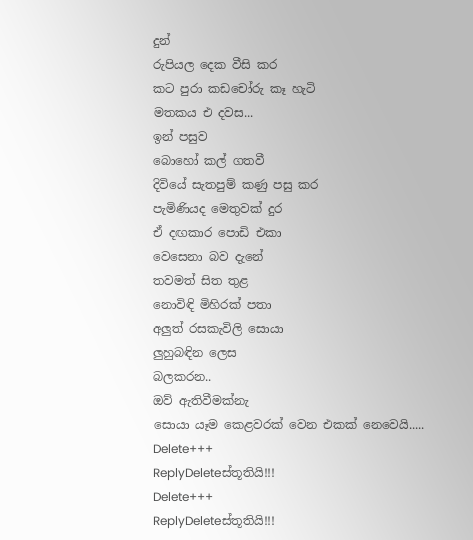දුන්
රුපියල දෙක වීසි කර
කට පුරා කඩචෝරු කෑ හැටි
මතකය එ දවස...
ඉන් පසුව
බොහෝ කල් ගතවී
දිවියේ සැතපුම් කණු පසු කර
පැමිණියද මෙතුවක් දුර
ඒ දඟකාර පොඩි එකා
වෙසෙනා බව දැනේ
තවමත් සිත තුළ
නොවිඳි මිහිරක් පතා
අලුත් රසකැවිලි සොයා
ලුහුබඳින ලෙස
බලකරන..
ඔව් ඇතිවීමක්නැ
සොයා යෑම කෙළවරක් වෙන එකක් නෙවෙයි.....
Delete+++
ReplyDeleteස්තූතියි!!!
Delete+++
ReplyDeleteස්තූතියි!!!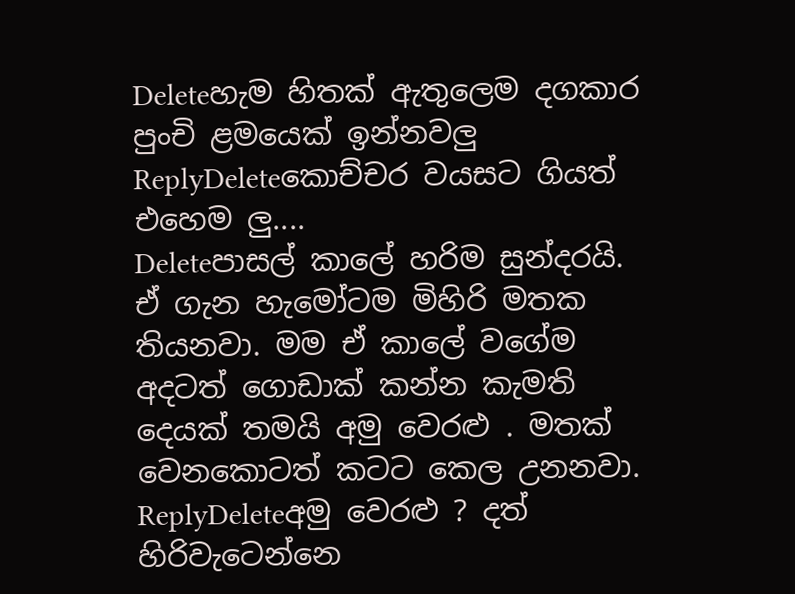Deleteහැම හිතක් ඇතුලෙම දගකාර පුංචි ළමයෙක් ඉන්නවලු
ReplyDeleteකොච්චර වයසට ගියත් එහෙම ලු....
Deleteපාසල් කාලේ හරිම සුන්දරයි. ඒ ගැන හැමෝටම මිහිරි මතක තියනවා. මම ඒ කාලේ වගේම අදටත් ගොඩාක් කන්න කැමති දෙයක් තමයි අමු වෙරළු . මතක් වෙනකොටත් කටට කෙල උනනවා.
ReplyDeleteඅමු වෙරළු ? දත් හිරිවැටෙන්නෙ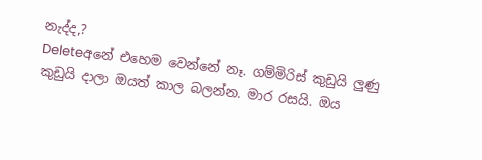නැද්ද,?
Deleteඅනේ එහෙම වෙන්නේ නෑ. ගම්මිරිස් කුඩුයි ලුණු කුඩුයි දාලා ඔයත් කාල බලන්න. මාර රසයි. ඔය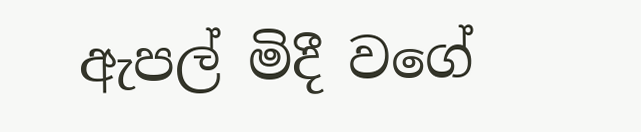ඇපල් මිදී වගේ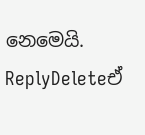නෙමෙයි.
ReplyDeleteඒ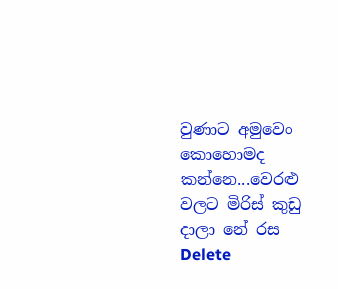වුණාට අමුවෙං කොහොමද කන්නෙ...වෙරළු වලට මිරිස් කුඩු දාලා නේ රස
Delete